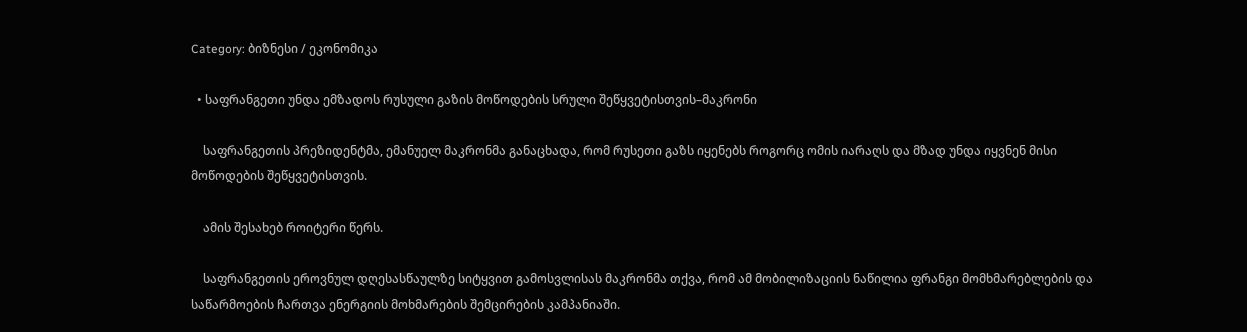Category: ბიზნესი / ეკონომიკა

  • საფრანგეთი უნდა ემზადოს რუსული გაზის მოწოდების სრული შეწყვეტისთვის–მაკრონი

    საფრანგეთის პრეზიდენტმა, ემანუელ მაკრონმა განაცხადა, რომ რუსეთი გაზს იყენებს როგორც ომის იარაღს და მზად უნდა იყვნენ მისი მოწოდების შეწყვეტისთვის.

    ამის შესახებ როიტერი წერს.

    საფრანგეთის ეროვნულ დღესასწაულზე სიტყვით გამოსვლისას მაკრონმა თქვა, რომ ამ მობილიზაციის ნაწილია ფრანგი მომხმარებლების და საწარმოების ჩართვა ენერგიის მოხმარების შემცირების კამპანიაში.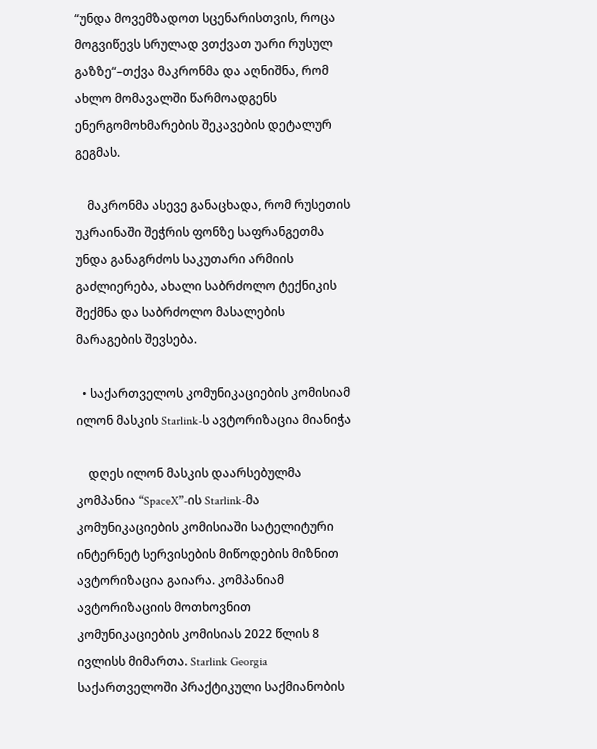“უნდა მოვემზადოთ სცენარისთვის, როცა მოგვიწევს სრულად ვთქვათ უარი რუსულ გაზზე“–თქვა მაკრონმა და აღნიშნა, რომ ახლო მომავალში წარმოადგენს ენერგომოხმარების შეკავების დეტალურ გეგმას.

    მაკრონმა ასევე განაცხადა, რომ რუსეთის უკრაინაში შეჭრის ფონზე საფრანგეთმა უნდა განაგრძოს საკუთარი არმიის გაძლიერება, ახალი საბრძოლო ტექნიკის შექმნა და საბრძოლო მასალების მარაგების შევსება.

  • საქართველოს კომუნიკაციების კომისიამ ილონ მასკის Starlink-ს ავტორიზაცია მიანიჭა

    დღეს ილონ მასკის დაარსებულმა კომპანია “SpaceX”-ის Starlink-მა კომუნიკაციების კომისიაში სატელიტური ინტერნეტ სერვისების მიწოდების მიზნით ავტორიზაცია გაიარა. კომპანიამ ავტორიზაციის მოთხოვნით კომუნიკაციების კომისიას 2022 წლის 8 ივლისს მიმართა. Starlink Georgia საქართველოში პრაქტიკული საქმიანობის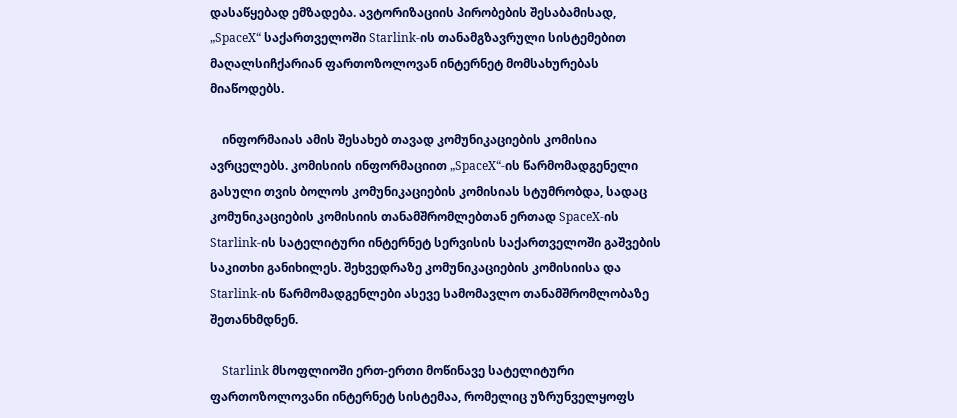დასაწყებად ემზადება. ავტორიზაციის პირობების შესაბამისად, „SpaceX“ საქართველოში Starlink-ის თანამგზავრული სისტემებით მაღალსიჩქარიან ფართოზოლოვან ინტერნეტ მომსახურებას მიაწოდებს.

    ინფორმაიას ამის შესახებ თავად კომუნიკაციების კომისია ავრცელებს. კომისიის ინფორმაციით „SpaceX“-ის წარმომადგენელი გასული თვის ბოლოს კომუნიკაციების კომისიას სტუმრობდა, სადაც კომუნიკაციების კომისიის თანამშრომლებთან ერთად SpaceX-ის Starlink-ის სატელიტური ინტერნეტ სერვისის საქართველოში გაშვების საკითხი განიხილეს. შეხვედრაზე კომუნიკაციების კომისიისა და Starlink-ის წარმომადგენლები ასევე სამომავლო თანამშრომლობაზე შეთანხმდნენ.

    Starlink მსოფლიოში ერთ-ერთი მოწინავე სატელიტური ფართოზოლოვანი ინტერნეტ სისტემაა, რომელიც უზრუნველყოფს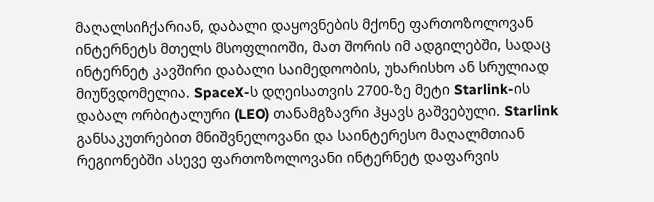მაღალსიჩქარიან, დაბალი დაყოვნების მქონე ფართოზოლოვან ინტერნეტს მთელს მსოფლიოში, მათ შორის იმ ადგილებში, სადაც ინტერნეტ კავშირი დაბალი საიმედოობის, უხარისხო ან სრულიად მიუწვდომელია. SpaceX-ს დღეისათვის 2700-ზე მეტი Starlink-ის დაბალ ორბიტალური (LEO) თანამგზავრი ჰყავს გაშვებული. Starlink განსაკუთრებით მნიშვნელოვანი და საინტერესო მაღალმთიან რეგიონებში ასევე ფართოზოლოვანი ინტერნეტ დაფარვის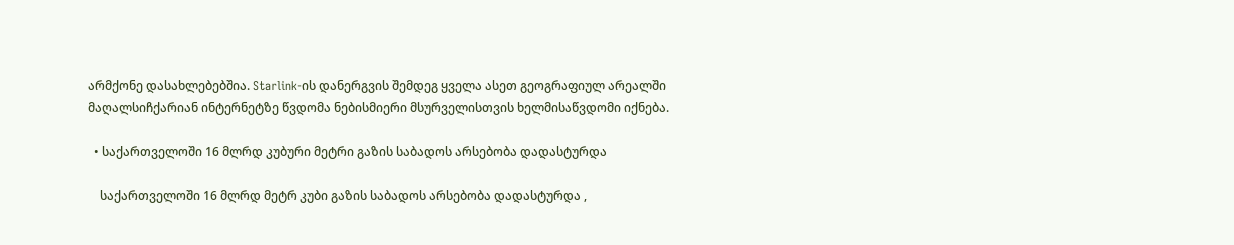არმქონე დასახლებებშია. Starlink-ის დანერგვის შემდეგ ყველა ასეთ გეოგრაფიულ არეალში მაღალსიჩქარიან ინტერნეტზე წვდომა ნებისმიერი მსურველისთვის ხელმისაწვდომი იქნება.

  • საქართველოში 16 მლრდ კუბური მეტრი გაზის საბადოს არსებობა დადასტურდა

    საქართველოში 16 მლრდ მეტრ კუბი გაზის საბადოს არსებობა დადასტურდა ,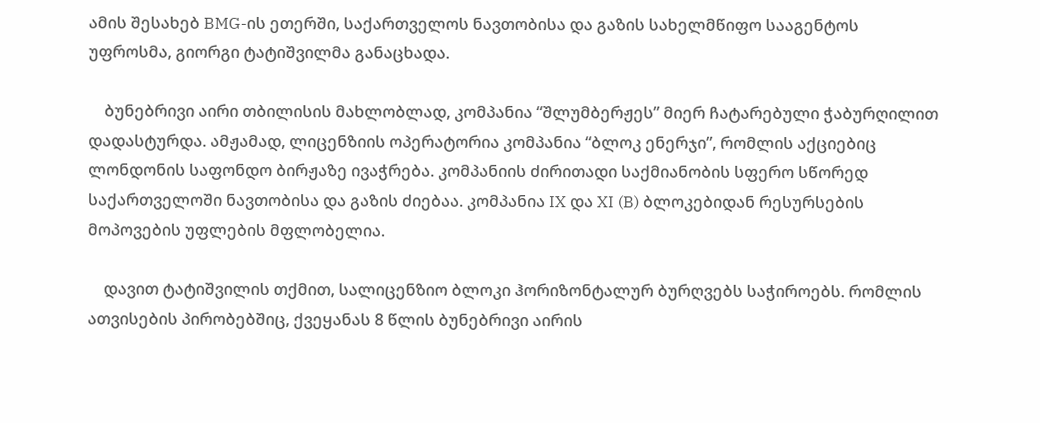ამის შესახებ BMG-ის ეთერში, საქართველოს ნავთობისა და გაზის სახელმწიფო სააგენტოს უფროსმა, გიორგი ტატიშვილმა განაცხადა.

    ბუნებრივი აირი თბილისის მახლობლად, კომპანია “შლუმბერჟეს” მიერ ჩატარებული ჭაბურღილით დადასტურდა. ამჟამად, ლიცენზიის ოპერატორია კომპანია “ბლოკ ენერჯი”, რომლის აქციებიც ლონდონის საფონდო ბირჟაზე ივაჭრება. კომპანიის ძირითადი საქმიანობის სფერო სწორედ საქართველოში ნავთობისა და გაზის ძიებაა. კომპანია IX და XI (B) ბლოკებიდან რესურსების მოპოვების უფლების მფლობელია.

    დავით ტატიშვილის თქმით, სალიცენზიო ბლოკი ჰორიზონტალურ ბურღვებს საჭიროებს. რომლის ათვისების პირობებშიც, ქვეყანას 8 წლის ბუნებრივი აირის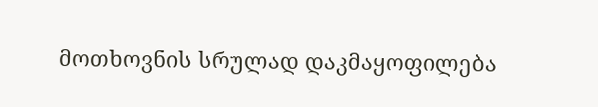მოთხოვნის სრულად დაკმაყოფილება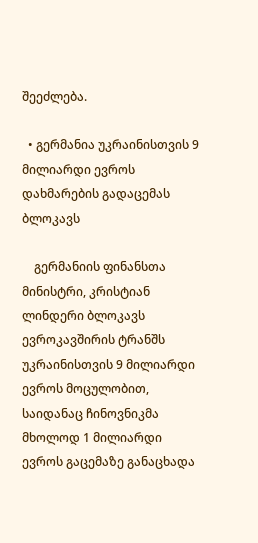შეეძლება.

  • გერმანია უკრაინისთვის 9 მილიარდი ევროს დახმარების გადაცემას ბლოკავს

    გერმანიის ფინანსთა მინისტრი, კრისტიან ლინდერი ბლოკავს ევროკავშირის ტრანშს უკრაინისთვის 9 მილიარდი ევროს მოცულობით, საიდანაც ჩინოვნიკმა მხოლოდ 1 მილიარდი ევროს გაცემაზე განაცხადა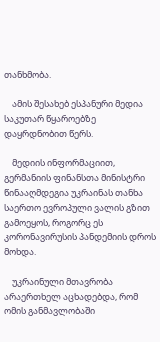თანხმობა.

    ამის შესახებ ესპანური მედია საკუთარ წყაროებზე დაყრდნობით წერს.

    მედიის ინფორმაციით, გერმანიის ფინანსთა მინისტრი წინააღმდეგია უკრაინას თანხა საერთო ევროპული ვალის გზით გამოეყოს, როგორც ეს კორონავირუსის პანდემიის დროს მოხდა.

    უკრაინული მთავრობა არაერთხელ აცხადებდა, რომ ომის განმავლობაში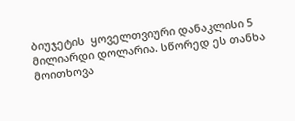ბიუჯეტის  ყოველთვიური დანაკლისი 5 მილიარდი დოლარია. სწორედ ეს თანხა მოითხოვა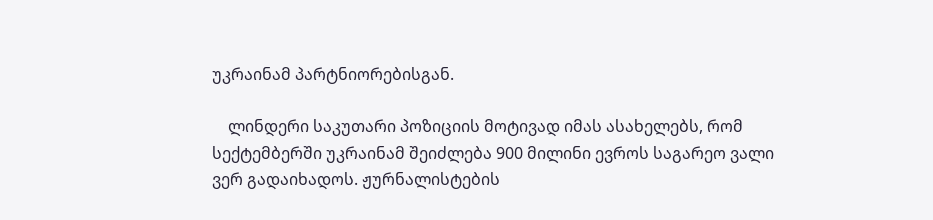უკრაინამ პარტნიორებისგან.

    ლინდერი საკუთარი პოზიციის მოტივად იმას ასახელებს, რომ სექტემბერში უკრაინამ შეიძლება 900 მილინი ევროს საგარეო ვალი ვერ გადაიხადოს. ჟურნალისტების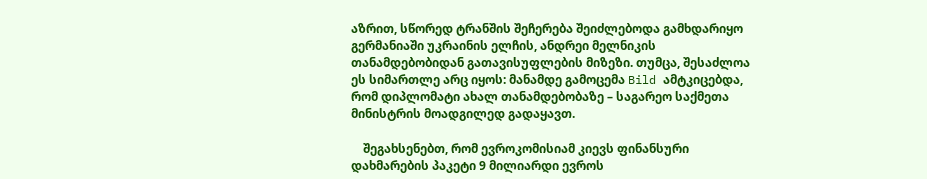აზრით, სწორედ ტრანშის შეჩერება შეიძლებოდა გამხდარიყო გერმანიაში უკრაინის ელჩის, ანდრეი მელნიკის თანამდებობიდან გათავისუფლების მიზეზი. თუმცა, შესაძლოა ეს სიმართლე არც იყოს: მანამდე გამოცემა Bild ამტკიცებდა, რომ დიპლომატი ახალ თანამდებობაზე – საგარეო საქმეთა მინისტრის მოადგილედ გადაყავთ.

    შეგახსენებთ, რომ ევროკომისიამ კიევს ფინანსური დახმარების პაკეტი 9 მილიარდი ევროს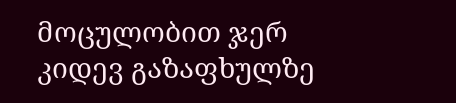მოცულობით ჯერ კიდევ გაზაფხულზე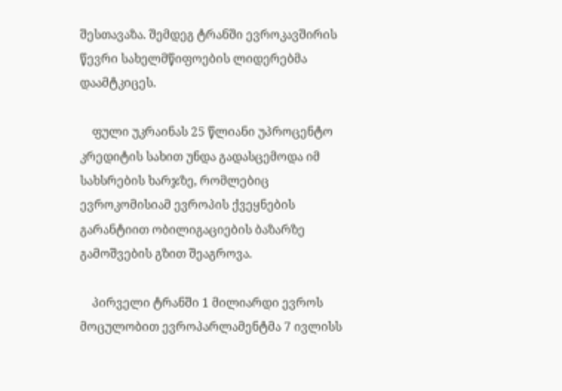შესთავაზა. შემდეგ ტრანში ევროკავშირის წევრი სახელმწიფოების ლიდერებმა დაამტკიცეს.

    ფული უკრაინას 25 წლიანი უპროცენტო კრედიტის სახით უნდა გადასცემოდა იმ სახსრების ხარჯზე, რომლებიც ევროკომისიამ ევროპის ქვეყნების გარანტიით ობილიგაციების ბაზარზე გამოშვების გზით შეაგროვა.

    პირველი ტრანში 1 მილიარდი ევროს მოცულობით ევროპარლამენტმა 7 ივლისს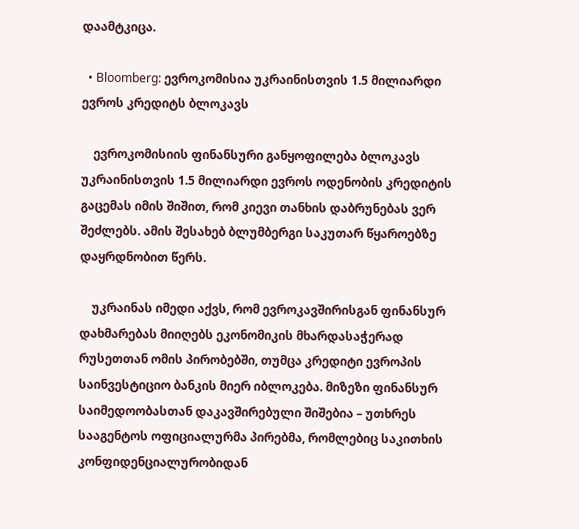დაამტკიცა.

  • Bloomberg: ევროკომისია უკრაინისთვის 1.5 მილიარდი ევროს კრედიტს ბლოკავს

    ევროკომისიის ფინანსური განყოფილება ბლოკავს უკრაინისთვის 1.5 მილიარდი ევროს ოდენობის კრედიტის გაცემას იმის შიშით, რომ კიევი თანხის დაბრუნებას ვერ შეძლებს. ამის შესახებ ბლუმბერგი საკუთარ წყაროებზე დაყრდნობით წერს.

    უკრაინას იმედი აქვს, რომ ევროკავშირისგან ფინანსურ დახმარებას მიიღებს ეკონომიკის მხარდასაჭერად რუსეთთან ომის პირობებში, თუმცა კრედიტი ევროპის საინვესტიციო ბანკის მიერ იბლოკება. მიზეზი ფინანსურ საიმედოობასთან დაკავშირებული შიშებია – უთხრეს სააგენტოს ოფიციალურმა პირებმა, რომლებიც საკითხის კონფიდენციალურობიდან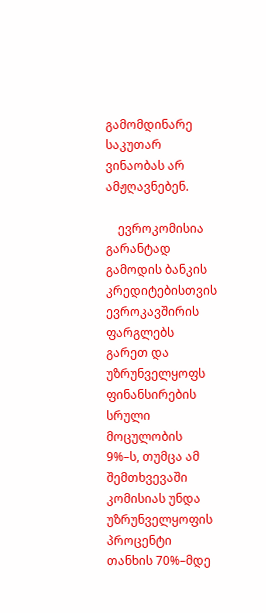გამომდინარე საკუთარ ვინაობას არ ამჟღავნებენ.

    ევროკომისია გარანტად გამოდის ბანკის კრედიტებისთვის ევროკავშირის ფარგლებს გარეთ და უზრუნველყოფს ფინანსირების სრული მოცულობის 9%–ს, თუმცა ამ შემთხვევაში კომისიას უნდა უზრუნველყოფის პროცენტი თანხის 70%–მდე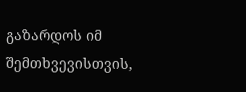გაზარდოს იმ შემთხვევისთვის,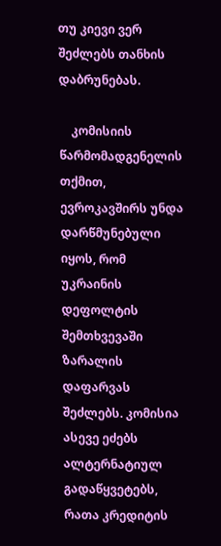თუ კიევი ვერ შეძლებს თანხის დაბრუნებას.

    კომისიის წარმომადგენელის თქმით, ევროკავშირს უნდა დარწმუნებული იყოს, რომ უკრაინის დეფოლტის შემთხვევაში ზარალის დაფარვას შეძლებს. კომისია ასევე ეძებს ალტერნატიულ გადაწყვეტებს, რათა კრედიტის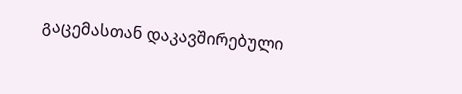გაცემასთან დაკავშირებული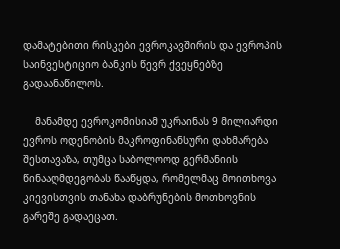დამატებითი რისკები ევროკავშირის და ევროპის საინვესტიციო ბანკის წევრ ქვეყნებზე გადაანაწილოს.

    მანამდე ევროკომისიამ უკრაინას 9 მილიარდი ევროს ოდენობის მაკროფინანსური დახმარება შესთავაზა, თუმცა საბოლოოდ გერმანიის წინააღმდეგობას წააწყდა, რომელმაც მოითხოვა კიევისთვის თანახა დაბრუნების მოთხოვნის გარეშე გადაეცათ.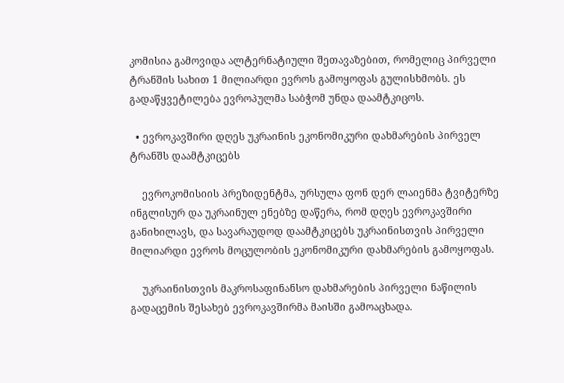კომისია გამოვიდა ალტერნატიული შეთავაზებით, რომელიც პირველი ტრანშის სახით 1 მილიარდი ევროს გამოყოფას გულისხმობს. ეს გადაწყვეტილება ევროპულმა საბჭომ უნდა დაამტკიცოს.

  • ევროკავშირი დღეს უკრაინის ეკონომიკური დახმარების პირველ ტრანშს დაამტკიცებს

    ევროკომისიის პრეზიდენტმა, ურსულა ფონ დერ ლაიენმა ტვიტერზე ინგლისურ და უკრაინულ ენებზე დაწერა, რომ დღეს ევროკავშირი განიხილავს, და სავარაუდოდ დაამტკიცებს უკრაინისთვის პირველი მილიარდი ევროს მოცულობის ეკონომიკური დახმარების გამოყოფას.

    უკრაინისთვის მაკროსაფინანსო დახმარების პირველი ნაწილის გადაცემის შესახებ ევროკავშირმა მაისში გამოაცხადა.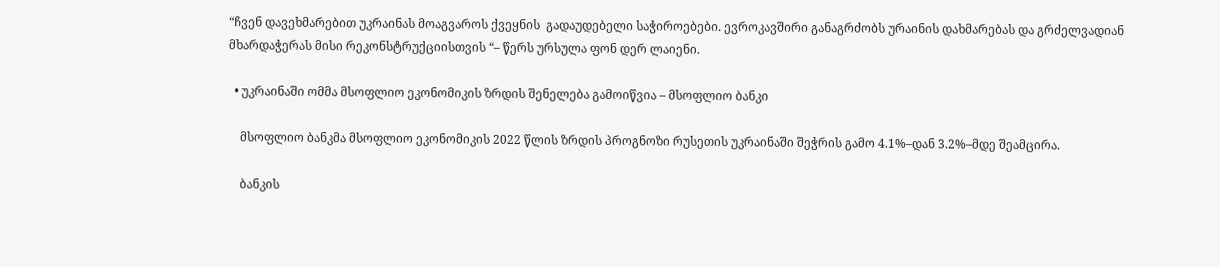“ჩვენ დავეხმარებით უკრაინას მოაგვაროს ქვეყნის  გადაუდებელი საჭიროებები. ევროკავშირი განაგრძობს ურაინის დახმარებას და გრძელვადიან მხარდაჭერას მისი რეკონსტრუქციისთვის “– წერს ურსულა ფონ დერ ლაიენი.

  • უკრაინაში ომმა მსოფლიო ეკონომიკის ზრდის შენელება გამოიწვია – მსოფლიო ბანკი

    მსოფლიო ბანკმა მსოფლიო ეკონომიკის 2022 წლის ზრდის პროგნოზი რუსეთის უკრაინაში შეჭრის გამო 4.1%–დან 3.2%–მდე შეამცირა.

    ბანკის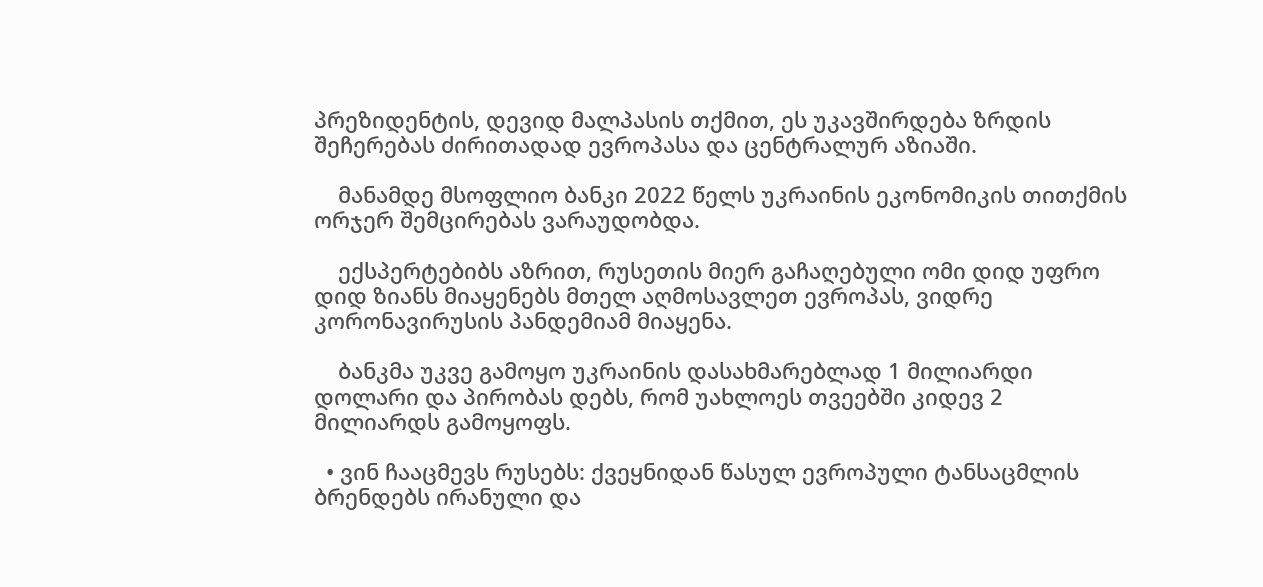პრეზიდენტის, დევიდ მალპასის თქმით, ეს უკავშირდება ზრდის შეჩერებას ძირითადად ევროპასა და ცენტრალურ აზიაში.

    მანამდე მსოფლიო ბანკი 2022 წელს უკრაინის ეკონომიკის თითქმის ორჯერ შემცირებას ვარაუდობდა.

    ექსპერტებიბს აზრით, რუსეთის მიერ გაჩაღებული ომი დიდ უფრო დიდ ზიანს მიაყენებს მთელ აღმოსავლეთ ევროპას, ვიდრე კორონავირუსის პანდემიამ მიაყენა.

    ბანკმა უკვე გამოყო უკრაინის დასახმარებლად 1 მილიარდი დოლარი და პირობას დებს, რომ უახლოეს თვეებში კიდევ 2 მილიარდს გამოყოფს.

  • ვინ ჩააცმევს რუსებს: ქვეყნიდან წასულ ევროპული ტანსაცმლის ბრენდებს ირანული და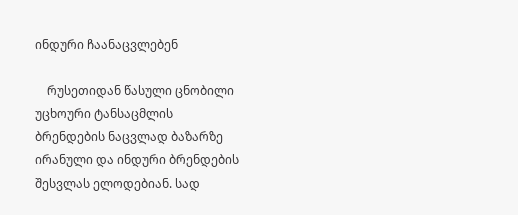ინდური ჩაანაცვლებენ

    რუსეთიდან წასული ცნობილი უცხოური ტანსაცმლის  ბრენდების ნაცვლად ბაზარზე ირანული და ინდური ბრენდების შესვლას ელოდებიან. სად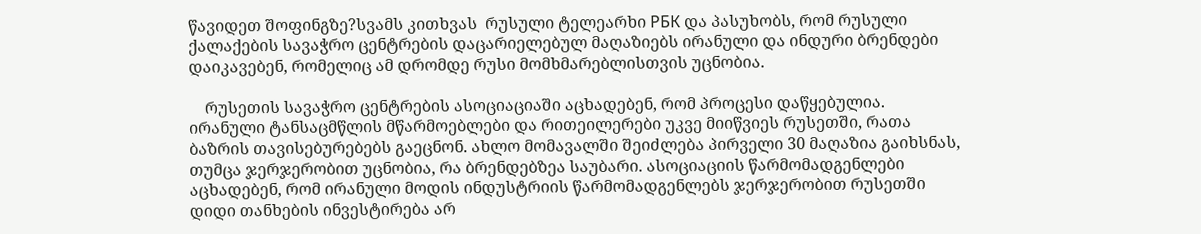წავიდეთ შოფინგზე?სვამს კითხვას  რუსული ტელეარხი РБК და პასუხობს, რომ რუსული ქალაქების სავაჭრო ცენტრების დაცარიელებულ მაღაზიებს ირანული და ინდური ბრენდები დაიკავებენ, რომელიც ამ დრომდე რუსი მომხმარებლისთვის უცნობია.

    რუსეთის სავაჭრო ცენტრების ასოციაციაში აცხადებენ, რომ პროცესი დაწყებულია. ირანული ტანსაცმწლის მწარმოებლები და რითეილერები უკვე მიიწვიეს რუსეთში, რათა ბაზრის თავისებურებებს გაეცნონ. ახლო მომავალში შეიძლება პირველი 30 მაღაზია გაიხსნას, თუმცა ჯერჯერობით უცნობია, რა ბრენდებზეა საუბარი. ასოციაციის წარმომადგენლები აცხადებენ, რომ ირანული მოდის ინდუსტრიის წარმომადგენლებს ჯერჯერობით რუსეთში დიდი თანხების ინვესტირება არ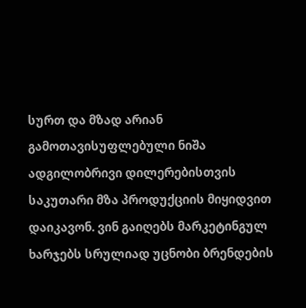სურთ და მზად არიან  გამოთავისუფლებული ნიშა ადგილობრივი დილერებისთვის საკუთარი მზა პროდუქციის მიყიდვით დაიკავონ. ვინ გაიღებს მარკეტინგულ ხარჯებს სრულიად უცნობი ბრენდების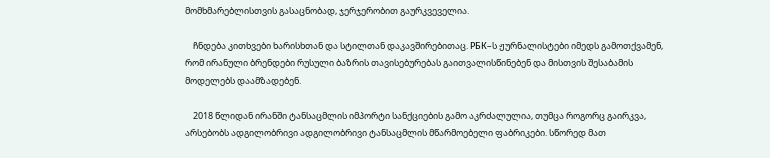მომხმარებლისთვის გასაცნობად, ჯერჯერობით გაურკვეველია.

    ჩნდება კითხვები ხარისხთან და სტილთან დაკავშირებითაც. РБК–ს ჟურნალისტები იმედს გამოთქვამენ, რომ ირანული ბრენდები რუსული ბაზრის თავისებურებას გაითვალისწინებენ და მისთვის შესაბამის მოდელებს დაამზადებენ.

    2018 წლიდან ირანში ტანსაცმლის იმპორტი სანქციების გამო აკრძალულია, თუმცა როგორც გაირკვა, არსებობს ადგილობრივი ადგილობრივი ტანსაცმლის მწარმოებელი ფაბრიკები. სწორედ მათ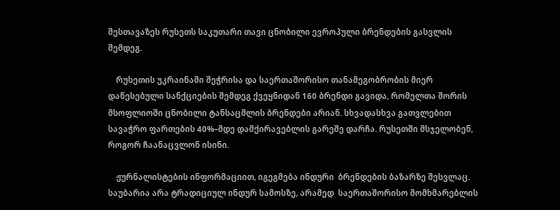შესთავაზეს რუსეთს საკუთარი თავი ცნობილი ევროპული ბრენდების გასვლის შემდეგ.

    რუსეთის უკრაინაში შეჭრისა და საერთაშორისო თანამეგობრობის მიერ დაწესებული სანქციების შემდეგ ქვეყნიდან 160 ბრენდი გავიდა, რომელთა შორის მსოფლიოში ცნობილი ტანსაცმლის ბრენდები არიან. სხვადასხვა გათვლებით სავაჭრო ფართების 40%–მდე დამქირავებლის გარეშე დარჩა. რუსეთში მსჯელობენ, როგორ ჩაანაცვლონ ისინი.

    ჟურნალისტების ინფორმაციით, იგეგმება ინდური  ბრენდების ბაზარზე შესვლაც. საუბარია არა ტრადიციულ ინდურ სამოსზე, არამედ  საერთაშორისო მომხმარებლის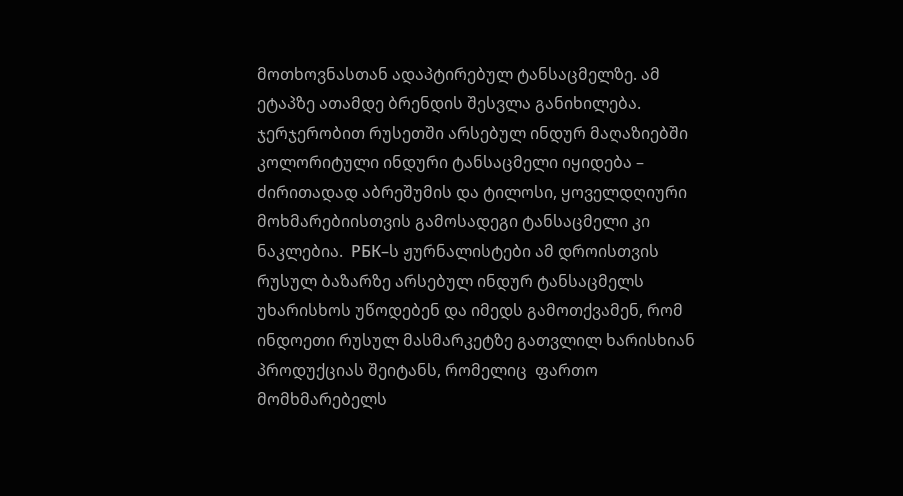მოთხოვნასთან ადაპტირებულ ტანსაცმელზე. ამ ეტაპზე ათამდე ბრენდის შესვლა განიხილება. ჯერჯერობით რუსეთში არსებულ ინდურ მაღაზიებში კოლორიტული ინდური ტანსაცმელი იყიდება – ძირითადად აბრეშუმის და ტილოსი, ყოველდღიური მოხმარებიისთვის გამოსადეგი ტანსაცმელი კი ნაკლებია.  РБК–ს ჟურნალისტები ამ დროისთვის რუსულ ბაზარზე არსებულ ინდურ ტანსაცმელს უხარისხოს უწოდებენ და იმედს გამოთქვამენ, რომ ინდოეთი რუსულ მასმარკეტზე გათვლილ ხარისხიან პროდუქციას შეიტანს, რომელიც  ფართო მომხმარებელს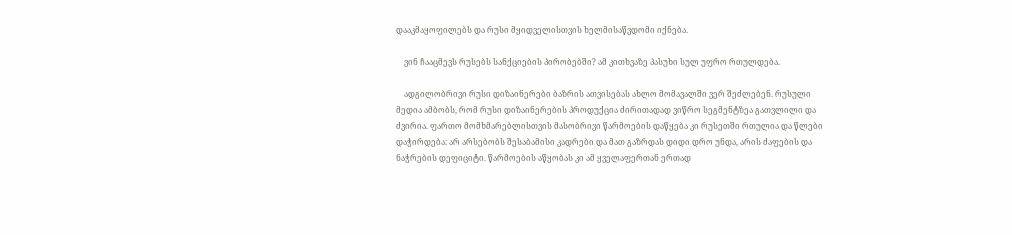დააკმაყოფილებს და რუსი მყიდველისთვის ხელმისაწვდომი იქნება.

    ვინ ჩააცმევს რუსებს სანქციების პირობებში? ამ კითხვაზე პასუხი სულ უფრო რთულდება.

    ადგილობრივი რუსი დიზაინერები ბაზრის ათვისებას ახლო მომავალში ვერ შეძლებენ. რუსული მედია ამბობს, რომ რუსი დიზაინერების პროდუქცია ძირითადად ვიწრო სეგმენტზეა გათვლილი და ძვირია. ფართო მომხმარებლისთვის მასობრივი წარმოების დაწყება კი რუსეთში რთულია და წლები დაჭირდება: არ არსებობს შესაბამისი კადრები და მათ გაზრდას დიდი დრო უნდა, არის ძაფების და ნაჭრების დეფიციტი. წარმოების აწყობას კი ამ ყველაფერთან ერთად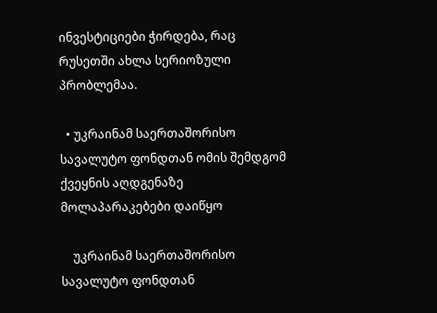ინვესტიციები ჭირდება, რაც რუსეთში ახლა სერიოზული პრობლემაა.

  • უკრაინამ საერთაშორისო სავალუტო ფონდთან ომის შემდგომ ქვეყნის აღდგენაზე მოლაპარაკებები დაიწყო

    უკრაინამ საერთაშორისო სავალუტო ფონდთან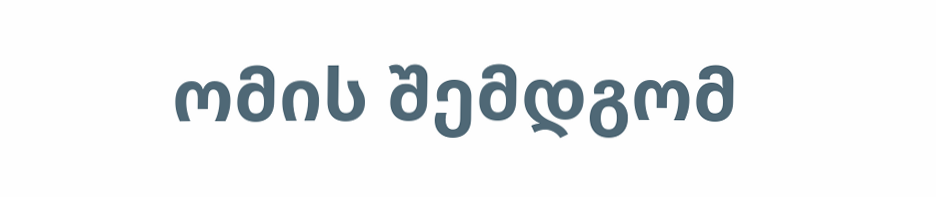ომის შემდგომ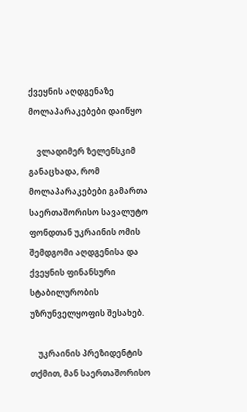ქვეყნის აღდგენაზე მოლაპარაკებები დაიწყო

    ვლადიმერ ზელენსკიმ განაცხადა, რომ მოლაპარაკებები გამართა საერთაშორისო სავალუტო ფონდთან უკრაინის ომის შემდგომი აღდგენისა და ქვეყნის ფინანსური სტაბილურობის უზრუნველყოფის შესახებ.

    უკრაინის პრეზიდენტის თქმით, მან საერთაშორისო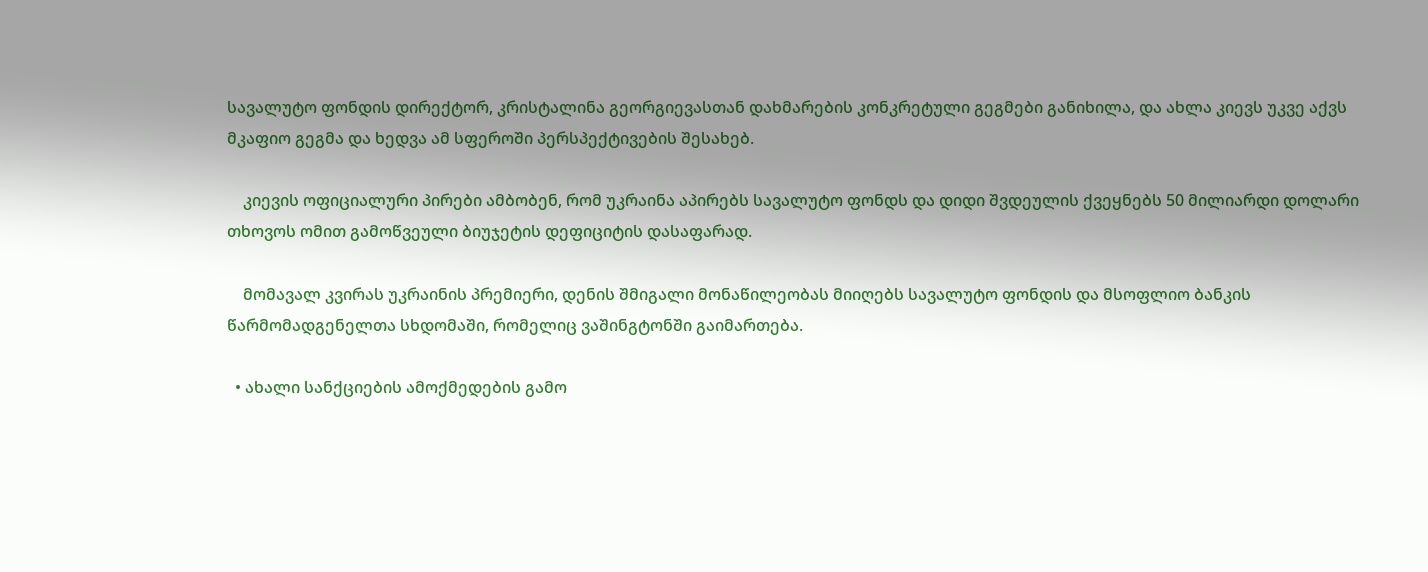სავალუტო ფონდის დირექტორ, კრისტალინა გეორგიევასთან დახმარების კონკრეტული გეგმები განიხილა, და ახლა კიევს უკვე აქვს მკაფიო გეგმა და ხედვა ამ სფეროში პერსპექტივების შესახებ.

    კიევის ოფიციალური პირები ამბობენ, რომ უკრაინა აპირებს სავალუტო ფონდს და დიდი შვდეულის ქვეყნებს 50 მილიარდი დოლარი თხოვოს ომით გამოწვეული ბიუჯეტის დეფიციტის დასაფარად.

    მომავალ კვირას უკრაინის პრემიერი, დენის შმიგალი მონაწილეობას მიიღებს სავალუტო ფონდის და მსოფლიო ბანკის წარმომადგენელთა სხდომაში, რომელიც ვაშინგტონში გაიმართება.

  • ახალი სანქციების ამოქმედების გამო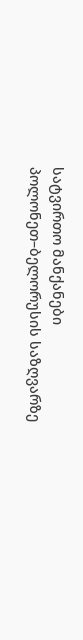სატვირთო მანქანები პოლონეთ–ბელორუსის საზღვარზე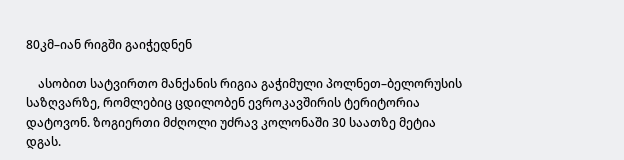80კმ–იან რიგში გაიჭედნენ

    ასობით სატვირთო მანქანის რიგია გაჭიმული პოლნეთ–ბელორუსის საზღვარზე, რომლებიც ცდილობენ ევროკავშირის ტერიტორია დატოვონ. ზოგიერთი მძღოლი უძრავ კოლონაში 30 საათზე მეტია დგას.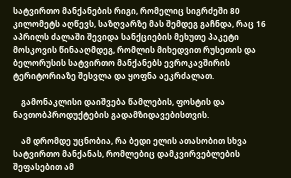სატვირთო მანქანების რიგი, რომელიც სიგრძეში 80 კილომეტს აღწევს, საზღვარზე მას შემდეგ გაჩნდა, რაც 16 აპრილს ძალაში შევიდა სანქციების მეხუთე პაკეტი მოსკოვის წინააღმდეგ, რომლის მიხედვით რუსეთის და ბელორუსის სატვირთო მანქანებს ევროკავშირის ტერიტორიაზე შესვლა და ყოფნა აეკრძალათ.

    გამონაკლისი დაიშვება წამლების, ფოსტის და ნავთობპროდუქტების გადამზიდავებისთვის.

    ამ დრომდე უცნობია, რა ბედი ელის ათასობით სხვა სატვირთო მანქანას, რომლებიც დამკვირვებლების შეფასებით ამ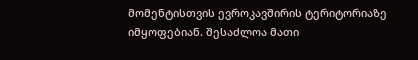მომენტისთვის ევროკავშირის ტერიტორიაზე იმყოფებიან. შესაძლოა მათი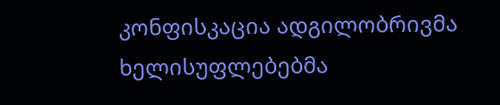კონფისკაცია ადგილობრივმა ხელისუფლებებმა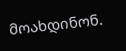მოახდინონ.